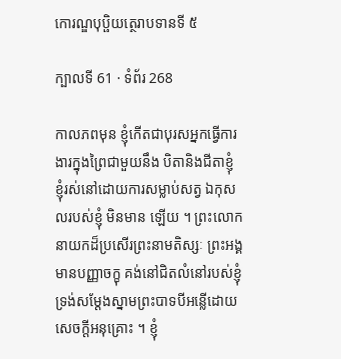កោរណ្ឌបុប្ផិយត្ថេរាបទានទី ៥

ក្បាលទី 61 · ទំព័រ 268

កាលភពមុន ខ្ញុំកើតជាបុរសអ្នកធ្វើការងារក្នុងព្រៃជាមួយនឹង បិតានិងជីតាខ្ញុំ ខ្ញុំរស់នៅដោយការសម្លាប់សត្វ ឯកុសលរបស់ខ្ញុំ មិនមាន ឡើយ ។ ព្រះលោកនាយកដ៏ប្រសើរព្រះនាមតិស្សៈ ព្រះអង្គមានបញ្ញាចក្ខុ គង់នៅជិតលំនៅរបស់ខ្ញុំ ទ្រង់សម្តែងស្នាមព្រះបាទបីអន្លើដោយសេចក្តីអនុគ្រោះ ។ ខ្ញុំ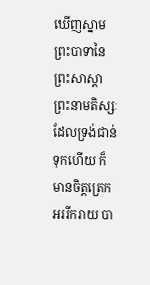ឃើញស្នាមព្រះបាទានៃព្រះសាស្តាព្រះនាមតិស្សៈដែលទ្រង់ជាន់ ទុកហើយ ក៏មានចិត្តត្រេកអររីករាយ បា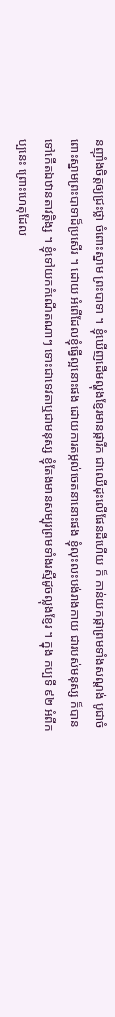នញ៉ាំងចិត្តឲ្យជ្រះថ្លា ចំពោះស្នាម ព្រះបាទា ។ ខ្ញុំឃើញដើមល្ហុងខ្ញែរមានផ្ការីក ជាឈើដុះលើផែនដីហើយ ក៏ កាន់យកផ្កាព្រមទាំងសណ្តង់ បូជាចំពោះស្នាមព្រះបាទាដ៏ប្រសើរ ។ ដោយ អំពើដែលខ្ញុំធ្វើល្អនោះផង ដោយការតម្កល់ចេតនានោះផង ខ្ញុំលុះលះបង់រាងកាយ ជារបស់មនុស្ស ក៏បានទៅកើតឯឋានតាវត្តិង្ស ។ ខ្ញុំទៅយកកំណើតណាៗ ទោះជាទេវតាឬជាមនុស្ស ខ្ញុំតែងមានសម្បុរព្រមទាំងរស្មីដូចល្លុងខ្ញែរ ។ ក្នុង កប្បទី ៩២ អំពីកប្បនេះ ព្រោះហេតុដែល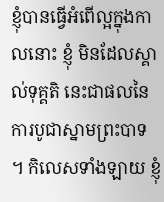ខ្ញុំបានធ្វើអំពើល្អក្នុងកាលនោះ ខ្ញុំ មិនដែលស្គាល់ទុគ្គតិ នេះជាផលនៃការបូជាស្នាមព្រះបាទ ។ កិលេសទាំងឡាយ ខ្ញុំ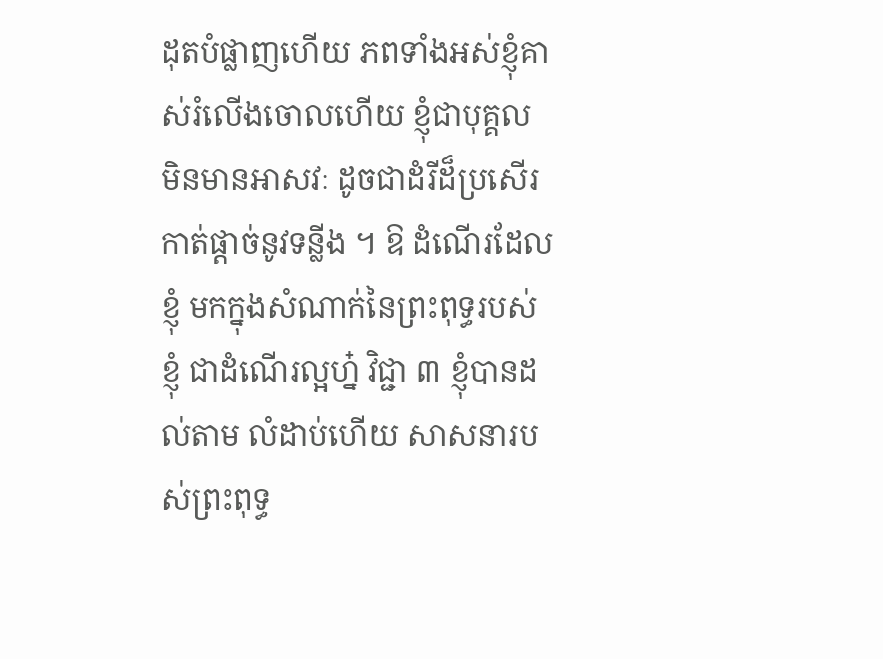ដុតបំផ្លាញហើយ ភពទាំងអស់ខ្ញុំគាស់រំលើងចោលហើយ ខ្ញុំជាបុគ្គល មិនមានអាសវៈ ដូចជាដំរីដ៏ប្រសើរកាត់ផ្តាច់នូវទន្លីង ។ ឱ ដំណើរដែលខ្ញុំ មកក្នុងសំណាក់នៃព្រះពុទ្ធរបស់ខ្ញុំ ជាដំណើរល្អហ្ន៎ វិជ្ជា ៣ ខ្ញុំបានដល់តាម លំដាប់ហើយ សាសនារបស់ព្រះពុទ្ធ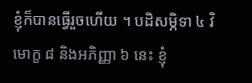ខ្ញុំក៏បានធ្វើរួចហើយ ។ បដិសម្ភិទា ៤ វិមោក្ខ ៨ និងអភិញ្ញា ៦ នេះ ខ្ញុំ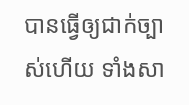បានធ្វើឲ្យជាក់ច្បាស់ហើយ ទាំងសា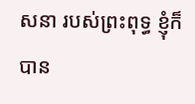សនា របស់ព្រះពុទ្ធ ខ្ញុំក៏បាន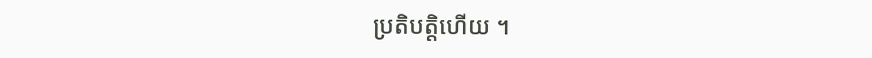ប្រតិបត្តិហើយ ។